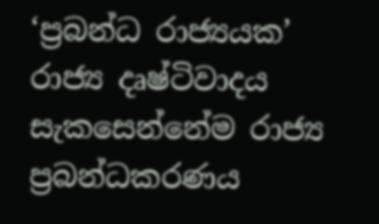‘ප්‍රබන්ධ රාජ්‍යයක’ රාජ්‍ය දෘෂ්ටිවාදය සැකසෙන්නේම රාජ්‍ය ප්‍රබන්ධකරණය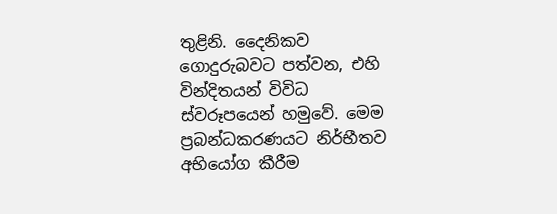තුළිනි. දෛනිකව ගොදුරුබවට පත්වන, එහි වින්දිතයන් විවිධ ස්වරූපයෙන් හමුවේ. මෙම ප්‍රබන්ධකරණයට නිර්භීතව අභියෝග කීරීම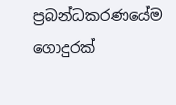ප්‍රබන්ධකරණයේම ගොදුරක්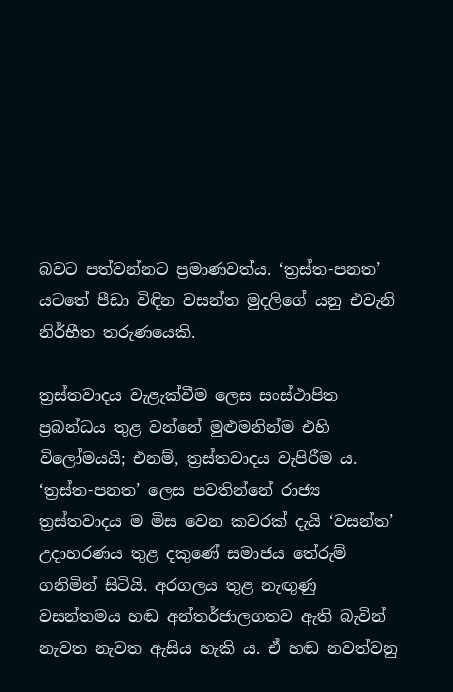බවට පත්වන්නට ප්‍රමාණවත්ය. ‘ත්‍රස්ත-පනත’ යටතේ පීඩා විඳින වසන්ත මුදලිගේ යනු එවැනි නිර්භීත තරුණයෙකි.

ත්‍රස්තවාදය වැළැක්වීම ලෙස සංස්ථාපිත ප්‍රබන්ධය තුළ වන්නේ මුළුමනින්ම එහි විලෝමයයි; එනම්, ත්‍රස්තවාදය වැපිරීම ය. ‘ත්‍රස්ත-පනත’ ලෙස පවතින්නේ රාජ්‍ය ත්‍රස්තවාදය ම මිස වෙන කවරක් දැයි ‘වසන්ත’ උදාහරණය තුළ දකුණේ සමාජය තේරුම් ගනිමින් සිටියි. අරගලය තුළ නැඟුණු වසන්තමය හඬ අන්තර්ජාලගතව ඇති බැවින් නැවත නැවත ඇසිය හැකි ය. ඒ හඬ නවත්වනු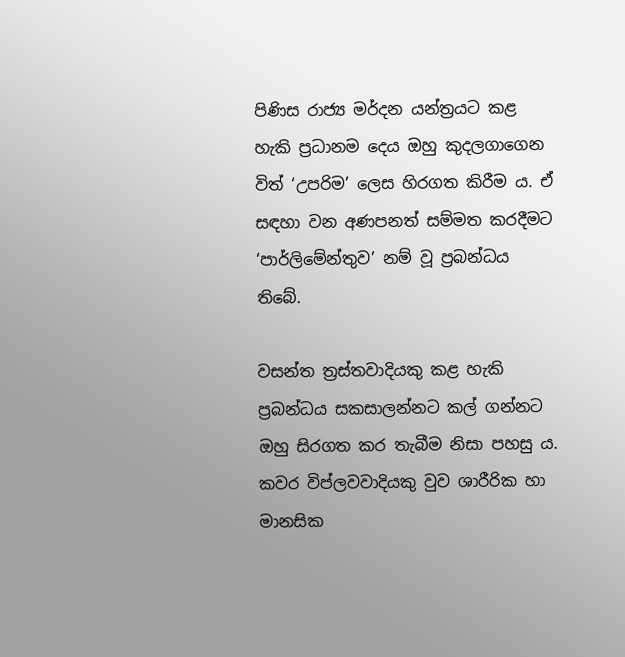පිණිස රාජ්‍ය මර්දන යන්ත්‍රයට කළ හැකි ප්‍රධානම දෙය ඔහු කුදලගාගෙන විත් ‘උපරිම’ ලෙස හිරගත කිරීම ය. ඒ සඳහා වන අණපනත් සම්මත කරදීමට ‘පාර්ලිමේන්තුව’ නම් වූ ප්‍රබන්ධය තිබේ.

වසන්ත ත්‍රස්තවාදියකු කළ හැකි ප්‍රබන්ධය සකසාලන්නට කල් ගන්නට ඔහු සිරගත කර තැබීම නිසා පහසු ය. කවර විප්ලවවාදියකු වුව ශාරීරික හා මානසික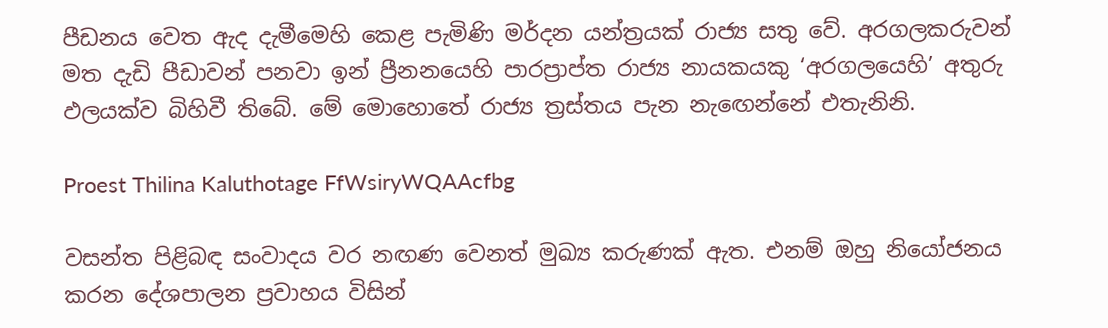පීඩනය වෙත ඇද දැමීමෙහි කෙළ පැමිණි මර්දන යන්ත්‍රයක් රාජ්‍ය සතු වේ. අරගලකරුවන් මත දැඩි පීඩාවන් පනවා ඉන් ප්‍රීනනයෙහි පාරප්‍රාප්ත රාජ්‍ය නායකයකු ‘අරගලයෙහි’ අතුරු ඵලයක්ව බිහිවී තිබේ. මේ මොහොතේ රාජ්‍ය ත්‍රස්තය පැන නැඟෙන්නේ එතැනිනි.

Proest Thilina Kaluthotage FfWsiryWQAAcfbg

වසන්ත පිළිබඳ සංවාදය වර නඟණ වෙනත් මුඛ්‍ය කරුණක් ඇත. එනම් ඔහු නියෝජනය කරන දේශපාලන ප්‍රවාහය විසින්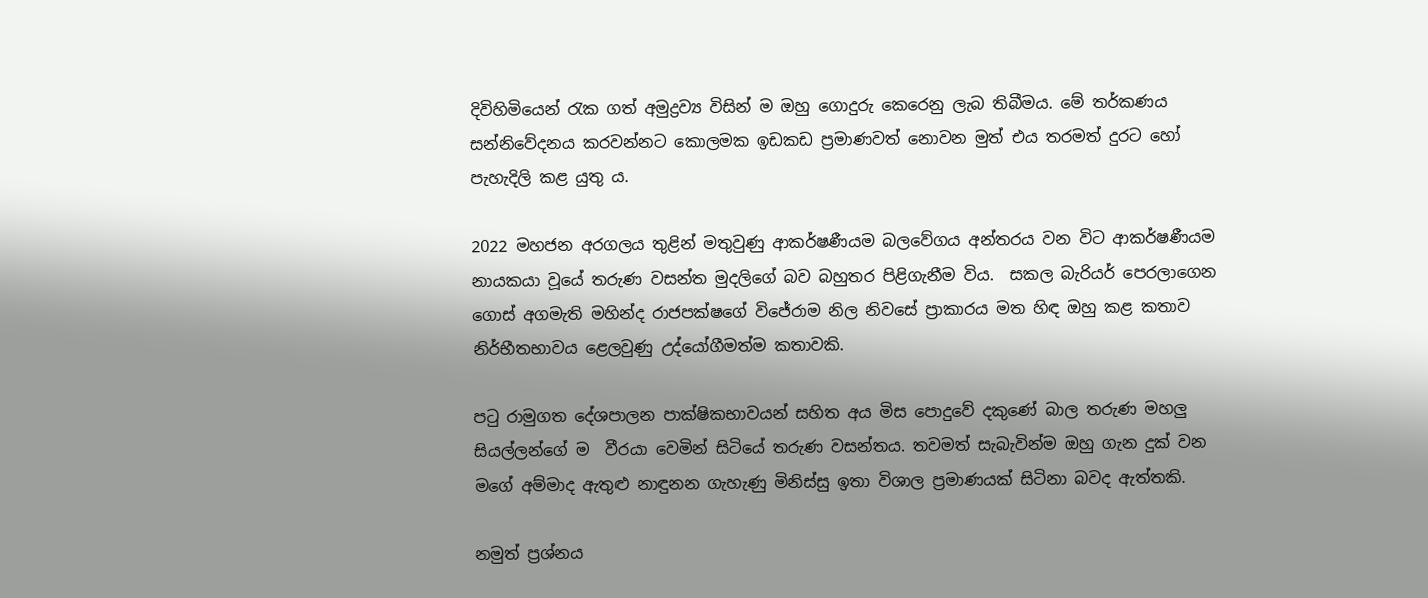දිවිහිමියෙන් රැක ගත් අමුද්‍රව්‍ය විසින් ම ඔහු ගොදුරු කෙරෙනු ලැබ තිබීමය. මේ තර්කණය සන්නිවේදනය කරවන්නට කොලමක ඉඩකඩ ප්‍රමාණවත් නොවන මුත් එය තරමත් දුරට හෝ  පැහැදිලි කළ යුතු ය.

2022 මහජන අරගලය තුළින් මතුවුණු ආකර්ෂණීයම බලවේගය අන්තරය වන විට ආකර්ෂණීයම නායකයා වූයේ තරුණ වසන්ත මුදලිගේ බව බහුතර පිළිගැනීම විය.  සකල බැරියර් පෙරලාගෙන ගොස් අගමැති මහින්ද රාජපක්ෂගේ විජේරාම නිල නිවසේ ප්‍රාකාරය මත හිඳ ඔහු කළ කතාව නිර්භීතභාවය ළෙලවුණු උද්යෝගීමත්ම කතාවකි.

පටු රාමුගත දේශපාලන පාක්ෂිකභාවයන් සහිත අය මිස පොදුවේ දකුණේ බාල තරුණ මහලු සියල්ලන්ගේ ම  වීරයා වෙමින් සිටියේ තරුණ වසන්තය. තවමත් සැබැවින්ම ඔහු ගැන දුක් වන මගේ අම්මාද ඇතුළු නාඳුනන ගැහැණු මිනිස්සු ඉතා විශාල ප්‍රමාණයක් සිටිනා බවද ඇත්තකි.

නමුත් ප්‍රශ්නය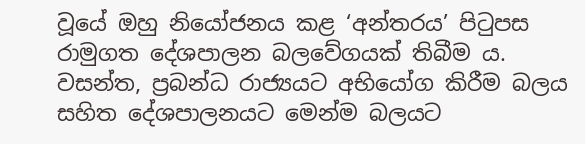වූයේ ඔහු නියෝජනය කළ ‘අන්තරය’ පිටුපස රාමුගත දේශපාලන බලවේගයක් තිබීම ය. වසන්ත, ප්‍රබන්ධ රාජ්‍යයට අභියෝග කිරීම බලය සහිත දේශපාලනයට මෙන්ම බලයට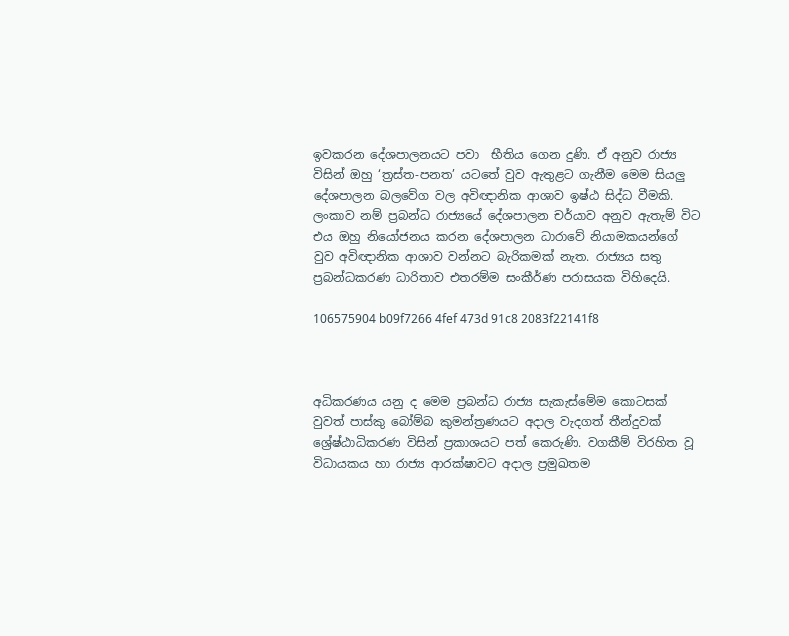ඉවකරන දේශපාලනයට පවා  භීතිය ගෙන දුණි. ඒ අනුව රාජ්‍ය විසින් ඔහු ‘ත්‍රස්ත-පනත’ යටතේ වුව ඇතුළට ගැනීම මෙම සියලු දේශපාලන බලවේග වල අවිඥානික ආශාව ඉෂ්ඨ සිද්ධ වීමකි. ලංකාව නම් ප්‍රබන්ධ රාජ්‍යයේ දේශපාලන චර්යාව අනුව ඇතැම් විට එය ඔහු නියෝජනය කරන දේශපාලන ධාරාවේ නියාමකයන්ගේ වුව අවිඥානික ආශාව වන්නට බැරිකමක් නැත. රාජ්‍යය සතු ප්‍රබන්ධකරණ ධාරිතාව එතරම්ම සංකීර්ණ පරාසයක විහිදෙයි.

106575904 b09f7266 4fef 473d 91c8 2083f22141f8



අධිකරණය යනු ද මෙම ප්‍රබන්ධ රාජ්‍ය සැකැස්මේම කොටසක් වුවත් පාස්කු බෝම්බ කුමන්ත්‍රණයට අදාල වැදගත් තීන්දුවක් ශ්‍රේෂ්ඨාධිකරණ විසින් ප්‍රකාශයට පත් කෙරුණි. වගකීම් විරහිත වූ විධායකය හා රාජ්‍ය ආරක්ෂාවට අදාල ප්‍රමුඛතම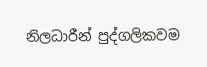නිලධාරීන් පුද්ගලිකවම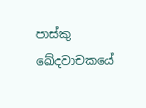පාස්කු ඛේදවාචකයේ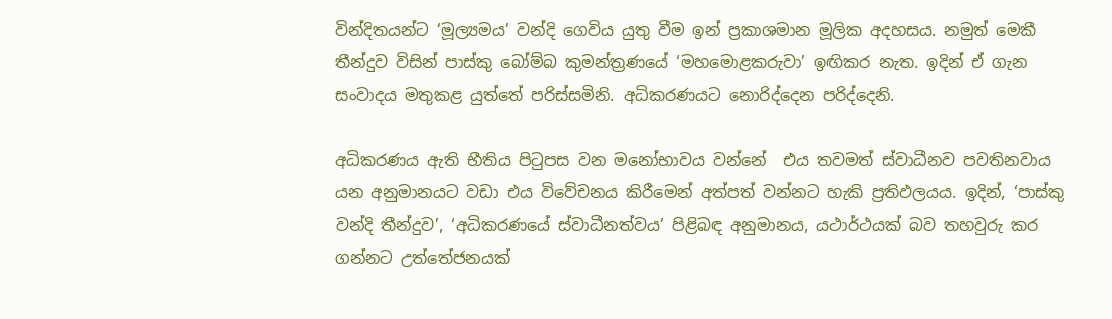වින්දිතයන්ට ‘මූල්‍යමය’ වන්දි ගෙවිය යුතු වීම ඉන් ප්‍රකාශමාන මූලික අදහසය. නමුත් මෙකී තීන්දුව විසින් පාස්කු බෝම්බ කුමන්ත්‍රණයේ ‘මහමොළකරුවා’ ඉඟිකර නැත. ඉදින් ඒ ගැන සංවාදය මතුකළ යුත්තේ පරිස්සමිනි. අධිකරණයට නොරිද්දෙන පරිද්දෙනි.

අධිකරණය ඇති භීතිය පිටුපස වන මනෝභාවය වන්නේ  එය තවමත් ස්වාධීනව පවතිනවාය යන අනුමානයට වඩා එය විවේචනය කිරීමෙන් අත්පත් වන්නට හැකි ප්‍රතිඵලයය. ඉදින්, ‘පාස්කු වන්දි තීන්දුව’, ‘අධිකරණයේ ස්වාධීනත්වය’ පිළිබඳ අනුමානය, යථාර්ථයක් බව තහවුරු කර ගන්නට උත්තේජනයක්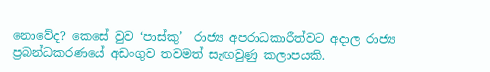නොවේද? කෙසේ වුව ‘පාස්කු’  රාජ්‍ය අපරාධකාරීත්වට අදාල රාජ්‍ය ප්‍රබන්ධකරණයේ අඩංගුව තවමත් සැඟවුණු කලාපයකි.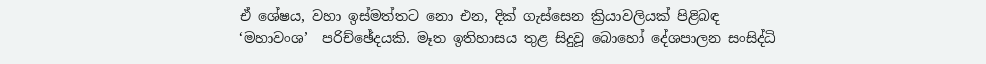ඒ ශේෂය, වහා ඉස්මත්තට නො එන, දික් ගැස්සෙන ක්‍රියාවලියක් පිළිබඳ ‘මහාවංශ’  පරිච්ඡේදයකි. මෑත ඉතිහාසය තුළ සිදුවූ බොහෝ දේශපාලන සංසිද්ධි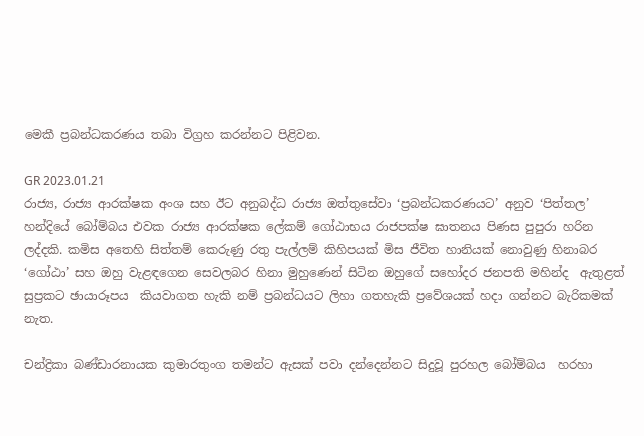මෙකී ප්‍රබන්ධකරණය තබා විග්‍රහ කරන්නට පිළිවන.

GR 2023.01.21
රාජ්‍ය, රාජ්‍ය ආරක්ෂක අංශ සහ ඊට අනුබද්ධ රාජ්‍ය ඔත්තුසේවා ‘ප්‍රබන්ධකරණයට’ අනුව ‘පිත්තල’ හන්දියේ බෝම්බය එවක රාජ්‍ය ආරක්ෂක ලේකම් ගෝඨාභය රාජපක්ෂ ඝාතනය පිණස පුපුරා හරින ලද්දකි. කමිස අතෙහි සිත්තම් කෙරුණු රතු පැල්ලම් කිහිපයක් මිස ජීවිත හානියක් නොවුණු හිනාබර ‘ගෝඨා’ සහ ඔහු වැළඳගෙන සෙවලබර හිනා මුහුණෙන් සිටින ඔහුගේ සහෝදර ජනපති මහින්ද  ඇතුළත් සුප්‍රකට ඡායාරූපය  කියවාගත හැකි නම් ප්‍රබන්ධයට ලිහා ගතහැකි ප්‍රවේශයක් හදා ගන්නට බැරිකමක් නැත.

චන්ද්‍රිකා බණ්ඩාරනායක කුමාරතුංග තමන්ට ඇසක් පවා දන්දෙන්නට සිදුවූ පුරහල බෝම්බය  හරහා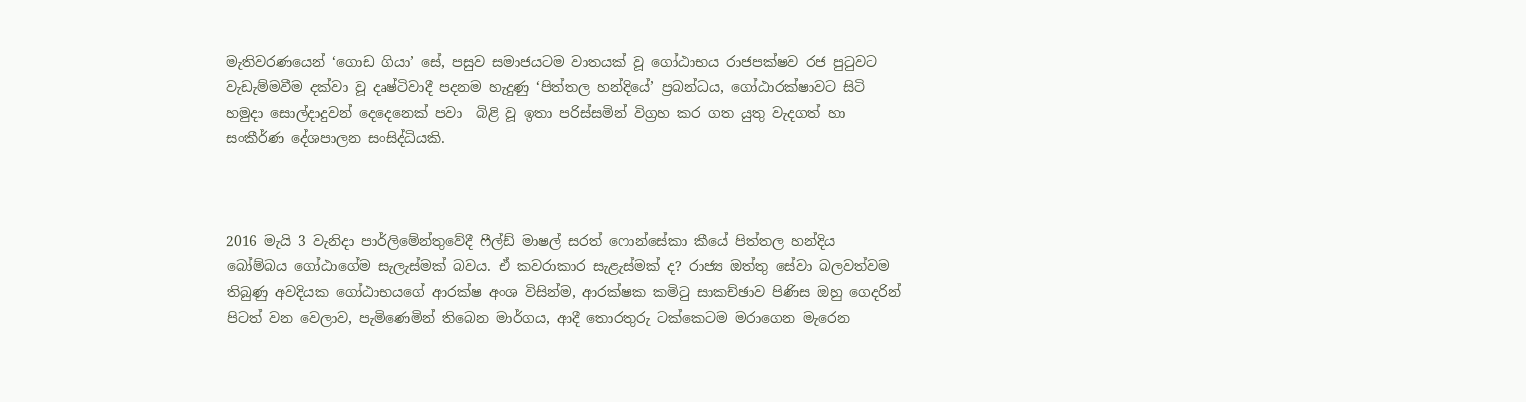මැතිවරණයෙන් ‘ගොඩ ගියා’ සේ, පසුව සමාජයටම වාතයක් වූ ගෝඨාභය රාජපක්ෂව රජ පුටුවට වැඩැම්මවීම දක්වා වූ දෘෂ්ටිවාදී පදනම හැදුණු ‘පිත්තල හන්දියේ’ ප්‍රබන්ධය, ගෝඨාරක්ෂාවට සිටි හමුදා සොල්දාදුවන් දෙදෙනෙක් පවා  බිළි වූ ඉතා පරිස්සමින් විග්‍රහ කර ගත යුතු වැදගත් හා සංකීර්ණ දේශපාලන සංසිද්ධියකි.



2016 මැයි 3 වැනිදා පාර්ලිමේන්තුවේදී ෆීල්ඩ් මාෂල් සරත් ෆොන්සේකා කීයේ පිත්තල හන්දිය බෝම්බය ගෝඨාගේම සැලැස්මක් බවය. ඒ කවරාකාර සැළැස්මක් ද? රාජ්‍ය ඔත්තු සේවා බලවත්වම තිබුණු අවදියක ගෝඨාභයගේ ආරක්ෂ අංශ විසින්ම, ආරක්ෂක කමිටු සාකච්ඡාව පිණිස ඔහු ගෙදරින් පිටත් වන වෙලාව, පැමිණෙමින් තිබෙන මාර්ගය, ආදී තොරතුරු ටක්කෙටම මරාගෙන මැරෙන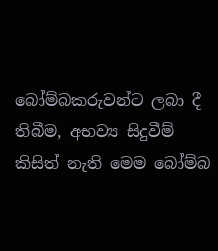බෝම්බකරුවන්ට ලබා දී තිබීම, අභව්‍ය සිදුවීම් කිසිත් නැති මෙම බෝම්බ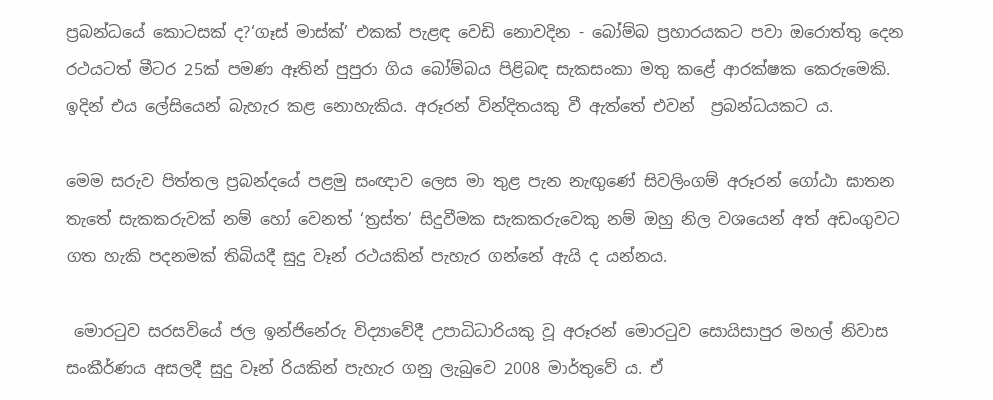ප්‍රබන්ධයේ කොටසක් ද?‘ගෑස් මාස්ක්’ එකක් පැළඳ වෙඩි නොවදින - බෝම්බ ප්‍රහාරයකට පවා ඔරොත්තු දෙන රථයටත් මීටර 25ක් පමණ ඈතින් පුපුරා ගිය බෝම්බය පිළිබඳ සැකසංකා මතු කළේ ආරක්ෂක කෙරුමෙකි. ඉදින් එය ලේසියෙන් බැහැර කළ නොහැකිය. අරූරන් වින්දිතයකු වී ඇත්තේ එවන්  ප්‍රබන්ධයකට ය.

මෙම සරුව පිත්තල ප්‍රබන්දයේ පළමු සංඥාව ලෙස මා තුළ පැන නැඟුණේ සිවලිංගම් අරූරන් ගෝඨා ඝාතන තැතේ සැකකරුවක් නම් හෝ වෙනත් ‘ත්‍රස්ත’ සිදුවීමක සැකකරුවෙකු නම් ඔහු නිල වශයෙන් අත් අඩංගුවට ගත හැකි පදනමක් තිබියදී සුදු වෑන් රථයකින් පැහැර ගන්නේ ඇයි ද යන්නය.

 මොරටුව සරසවියේ ජල ඉන්ජිනේරු විද්‍යාවේදී උපාධිධාරියකු වූ අරූරන් මොරටුව සොයිසාපුර මහල් නිවාස සංකීර්ණය අසලදී සුදු වෑන් රියකින් පැහැර ගනු ලැබුවෙ 2008 මාර්තුවේ ය. ඒ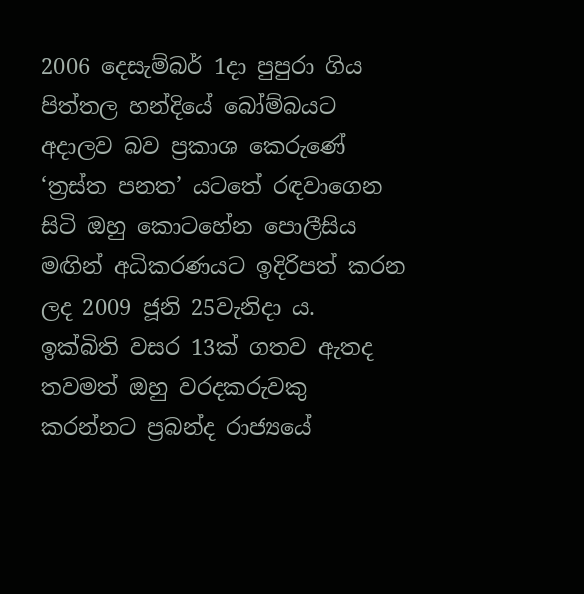2006 දෙසැම්බර් 1දා පුපුරා ගිය පිත්තල හන්දියේ බෝම්බයට අදාලව බව ප්‍රකාශ කෙරුණේ ‘ත්‍රස්ත පනත’ යටතේ රඳවාගෙන සිටි ඔහු කොටහේන පොලීසිය මඟින් අධිකරණයට ඉදිරිපත් කරන ලද 2009 ජූනි 25වැනිදා ය.  ඉක්බිති වසර 13ක් ගතව ඇතද තවමත් ඔහු වරදකරුවකු කරන්නට ප්‍රබන්ද රාජ්‍යයේ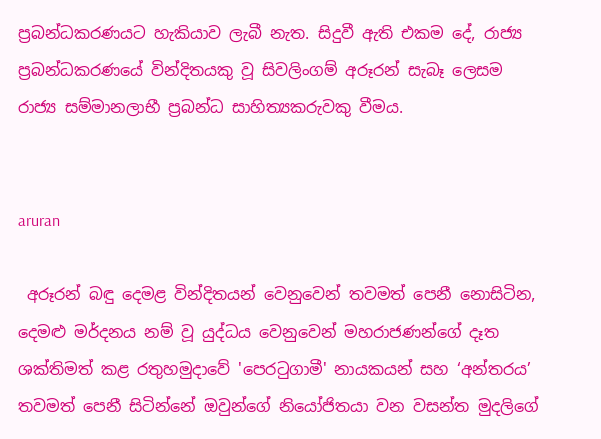ප්‍රබන්ධකරණයට හැකියාව ලැබී නැත. සිදුවී ඇති එකම දේ, රාජ්‍ය ප්‍රබන්ධකරණයේ වින්දිතයකු වූ සිවලිංගම් අරූරන් සැබෑ ලෙසම රාජ්‍ය සම්මානලාභී ප්‍රබන්ධ සාහිත්‍යකරුවකු වීමය.


aruran

 අරූරන් බඳු දෙමළ වින්දිතයන් වෙනුවෙන් තවමත් පෙනී නොසිටින, දෙමළු මර්දනය නම් වූ යුද්ධය වෙනුවෙන් මහරාජණන්ගේ දෑත ශක්තිමත් කළ රතුහමුදාවේ 'පෙරටුගාමී' නායකයන් සහ ‘අන්තරය’ තවමත් පෙනී සිටින්නේ ඔවුන්ගේ නියෝජිතයා වන වසන්ත මුදලිගේ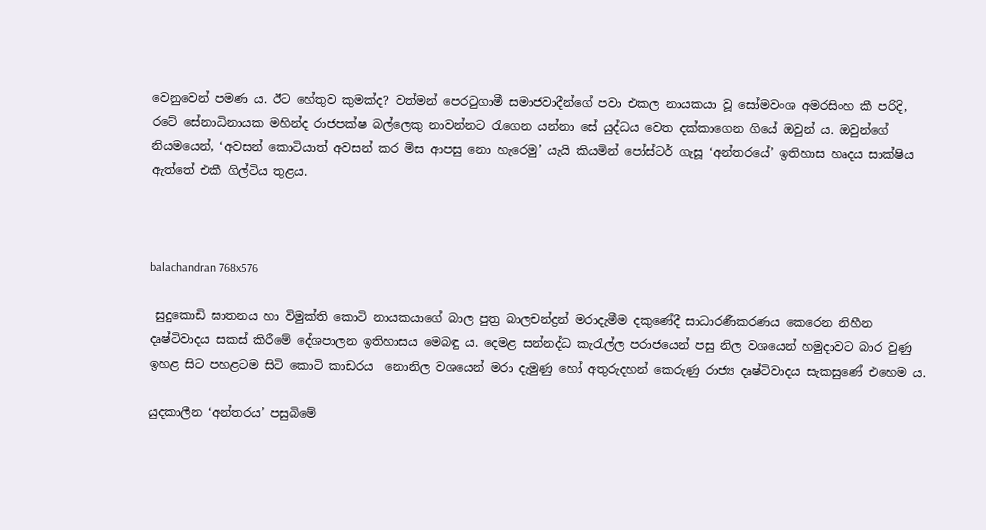වෙනුවෙන් පමණ ය. ඊට හේතුව කුමක්ද? වත්මන් පෙරටුගාමී සමාජවාදීන්ගේ පවා එකල නායකයා වූ සෝමවංශ අමරසිංහ කී පරිදි, රටේ සේනාධිනායක මහින්ද රාජපක්ෂ බල්ලෙකු නාවන්නට රැගෙන යන්නා සේ යුද්ධය වෙත දක්කාගෙන ගියේ ඔවුන් ය. ඔවුන්ගේ නියමයෙන්, ‘අවසන් කොටියාත් අවසන් කර මිස ආපසු නො හැරෙමු’ යැයි කියමින් පෝස්ටර් ගැසූ ‘අන්තරයේ’ ඉතිහාස හෘදය සාක්ෂිය ඇත්තේ එකී ගිල්ටිය තුළය.



balachandran 768x576

 සුදුකොඩි ඝාතනය හා විමුක්ති කොටි නායකයාගේ බාල පුත්‍ර බාලචන්ද්‍රන් මරාදැමීම දකුණේදී සාධාරණීකරණය කෙරෙන නිහීන දෘෂ්ටිවාදය සකස් කිරීමේ දේශපාලන ඉතිහාසය මෙබඳු ය. දෙමළ සන්නද්ධ කැරැල්ල පරාජයෙන් පසු නිල වශයෙන් හමුදාවට බාර වුණු ඉහළ සිට පහළටම සිටි කොටි කාඩරය  නොනිල වශයෙන් මරා දැමුණු හෝ අතුරුදහන් කෙරුණු රාජ්‍ය දෘෂ්ටිවාදය සැකසුණේ එහෙම ය.

යුදකාලීන ‘අන්තරය’ පසුබිමේ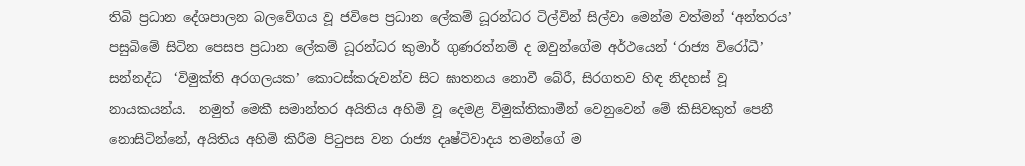තිබි ප්‍රධාන දේශපාලන බලවේගය වූ ජවිපෙ ප්‍රධාන ලේකම් ධූරන්ධර ටිල්වින් සිල්වා මෙන්ම වත්මන් ‘අන්තරය’ පසුබිමේ සිටින පෙසප ප්‍රධාන ලේකම් ධූරන්ධර කුමාර් ගුණරත්නම් ද ඔවුන්ගේම අර්ථයෙන් ‘රාජ්‍ය විරෝධී’ සන්නද්ධ  ‘විමුක්ති අරගලයක’ කොටස්කරුවන්ව සිට ඝාතනය නොවී බේරී, සිරගතව හිඳ නිදහස් වූ නායකයන්ය.  නමුත් මෙකී සමාන්තර අයිතිය අහිමි වූ දෙමළ විමුක්තිකාමීන් වෙනුවෙන් මේ කිසිවකුත් පෙනී නොසිටින්නේ, අයිතිය අහිමි කිරීම පිටුපස වන රාජ්‍ය දෘෂ්ටිවාදය තමන්ගේ ම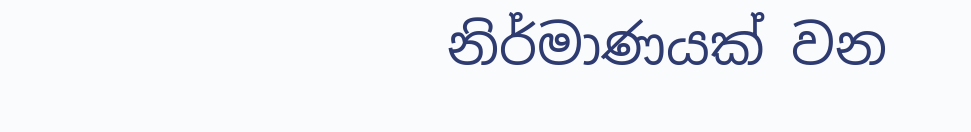නිර්මාණයක් වන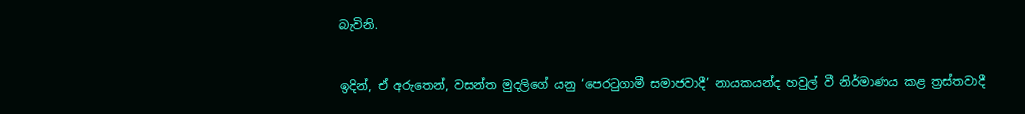බැවිනි.


ඉදින්, ඒ අරුතෙන්, වසන්ත මුදලිගේ යනු ‘පෙරටුගාමී සමාජවාදී’ නායකයන්ද හවුල් වී නිර්මාණය කළ ත්‍රස්තවාදී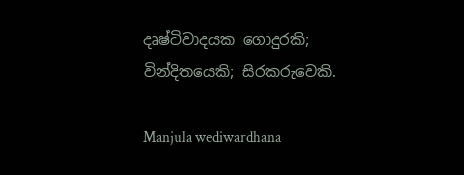දෘෂ්ටිවාදයක ගොදුරකි; වින්දිතයෙකි; සිරකරුවෙකි.

Manjula wediwardhana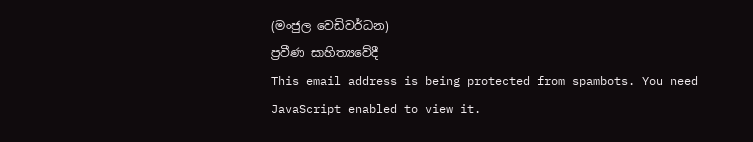(මංජුල වෙඩිවර්ධන)
ප්‍රවීණ සාහිත්‍යවේදී
This email address is being protected from spambots. You need JavaScript enabled to view it.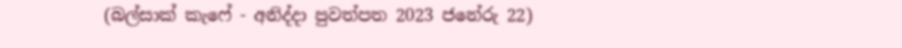(බල්සාක් කැෆේ - අනිද්දා පුවත්පත 2023 ජනේරු 22)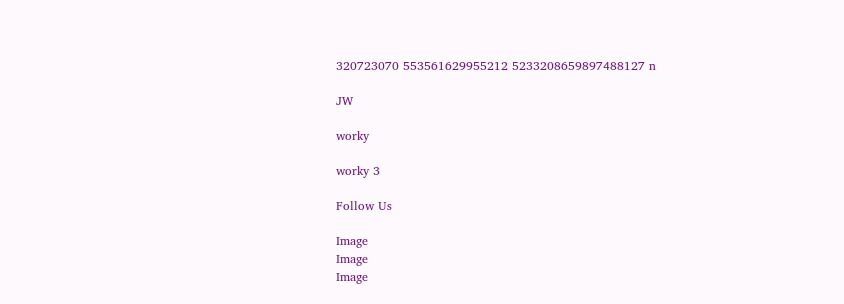320723070 553561629955212 5233208659897488127 n

JW

worky

worky 3

Follow Us

Image
Image
Image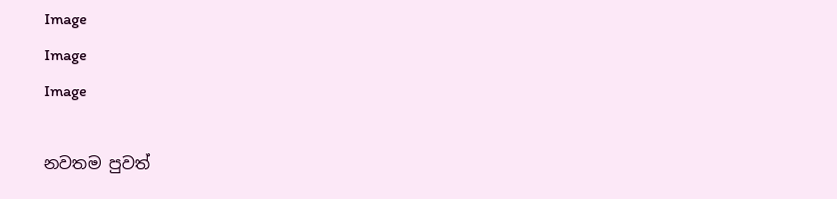Image
Image
Image

නවතම පුවත්